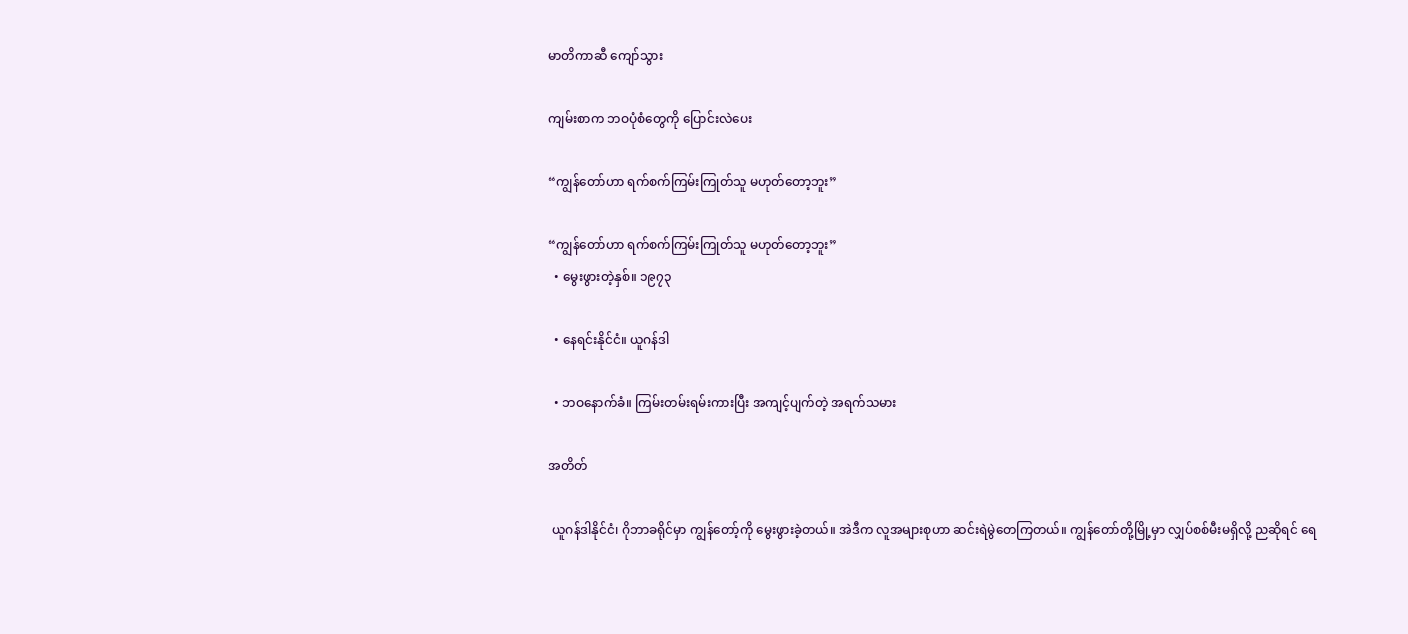မာတိကာဆီ ကျော်သွား

ကျမ်းစာက ဘဝပုံစံတွေကို ပြောင်းလဲပေး

“ကျွန်တော်ဟာ ရက်စက်ကြမ်းကြုတ်သူ မဟုတ်တော့ဘူး”

“ကျွန်တော်ဟာ ရက်စက်ကြမ်းကြုတ်သူ မဟုတ်တော့ဘူး”
  • မွေးဖွားတဲ့နှစ်။ ၁၉၇၃

  • နေရင်းနိုင်ငံ။ ယူဂန်ဒါ

  • ဘဝနောက်ခံ။ ကြမ်းတမ်းရမ်းကားပြီး အကျင့်ပျက်တဲ့ အရက်သမား

အတိတ်

 ယူဂန်ဒါနိုင်ငံ၊ ဂိုဘာခရိုင်မှာ ကျွန်တော့်ကို မွေးဖွားခဲ့တယ်။ အဲဒီက လူအများစုဟာ ဆင်းရဲမွဲတေကြတယ်။ ကျွန်တော်တို့မြို့မှာ လျှပ်စစ်မီးမရှိလို့ ညဆိုရင် ရေ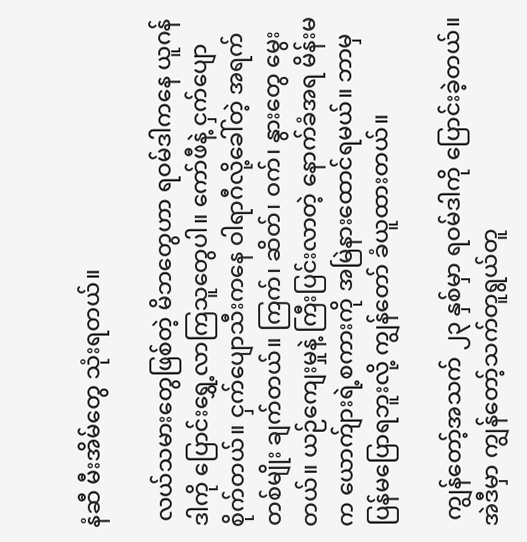နံဆီ မီးအိမ်တွေ သုံးရတယ်။

 လယ်သမားတွေဖြစ်တဲ့ မိဘတွေဟာ ရဝမ်ဒါကနေ ယူဂန်ဒါကို ပြောင်းရွှေ့လာကြသူတွေပါ။ ကော်ဖီနဲ့ ငှက်ပျောစိုက်တယ်။ ငှက်ပျောသီးကနေ ဝါရာဂီလို့ခေါ်တဲ့ အရက်တစ်မျိုး ချက်တယ်။ ကြက်၊ ဆိတ်၊ ဝက်၊ နွားတွေ မွေးတယ်။ ယဉ်ကျေးမှုနဲ့ ကြီးပြင်းလာတဲ့ နောက်ခံအရ မိန်းမက ယောက်ျားရဲ့စကားကို အမြဲနားထောင်ရမယ်။ ဘာမှပြန်မပြောရဘူးလို့ ကျွန်တော် ခံယူထားတယ်။

 ကျွန်တော့်အသက် ၂၃ နှစ်မှာ ရဝမ်ဒါကို ပြောင်းခဲ့တယ်။ အဲဒီမှာ ကျွန်တော့်သက်တူရွယ်တူ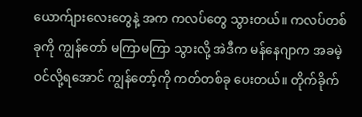ယောက်ျားလေးတွေနဲ့ အက ကလပ်တွေ သွားတယ်။ ကလပ်တစ်ခုကို ကျွန်တော် မကြာမကြာ သွားလို့ အဲဒီက မန်နေဂျာက အခမဲ့ဝင်လို့ရအောင် ကျွန်တော့်ကို ကတ်တစ်ခု ပေးတယ်။ တိုက်ခိုက်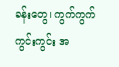ခန်းတွေ၊ ကွက်ကွက်ကွင်းကွင်း အ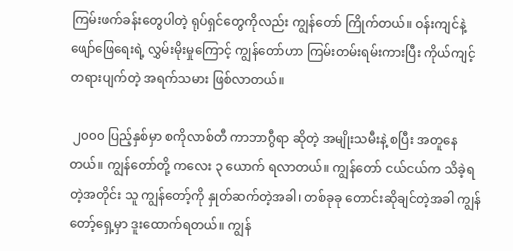ကြမ်းဖက်ခန်းတွေပါတဲ့ ရုပ်ရှင်တွေကိုလည်း ကျွန်တော် ကြိုက်တယ်။ ဝန်းကျင်နဲ့ ဖျော်ဖြေရေးရဲ့ လွှမ်းမိုးမှုကြောင့် ကျွန်တော်ဟာ ကြမ်းတမ်းရမ်းကားပြီး ကိုယ်ကျင့်တရားပျက်တဲ့ အရက်သမား ဖြစ်လာတယ်။

 ၂၀၀၀ ပြည့်နှစ်မှာ စကိုလာစ်တီ ကာဘာဂွီရာ ဆိုတဲ့ အမျိုးသမီးနဲ့ စပြီး အတူနေတယ်။ ကျွန်တော်တို့ ကလေး ၃ ယောက် ရလာတယ်။ ကျွန်တော် ငယ်ငယ်က သိခဲ့ရတဲ့အတိုင်း သူ ကျွန်တော့်ကို နှုတ်ဆက်တဲ့အခါ၊ တစ်ခုခု တောင်းဆိုချင်တဲ့အခါ ကျွန်တော့်ရှေ့မှာ ဒူးထောက်ရတယ်။ ကျွန်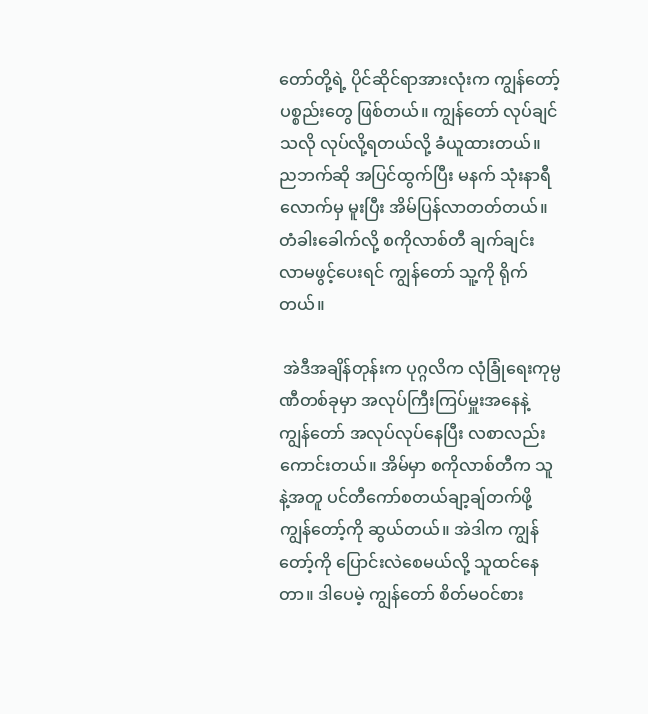တော်တို့ရဲ့ ပိုင်ဆိုင်ရာအားလုံးက ကျွန်တော့်ပစ္စည်းတွေ ဖြစ်တယ်။ ကျွန်တော် လုပ်ချင်သလို လုပ်လို့ရတယ်လို့ ခံယူထားတယ်။ ညဘက်ဆို အပြင်ထွက်ပြီး မနက် သုံးနာရီလောက်မှ မူးပြီး အိမ်ပြန်လာတတ်တယ်။ တံခါးခေါက်လို့ စကိုလာစ်တီ ချက်ချင်း လာမဖွင့်ပေးရင် ကျွန်တော် သူ့ကို ရိုက်တယ်။

 အဲဒီအချိန်တုန်းက ပုဂ္ဂလိက လုံခြုံရေးကုမ္ပဏီတစ်ခုမှာ အလုပ်ကြီးကြပ်မှူးအနေနဲ့ ကျွန်တော် အလုပ်လုပ်နေပြီး လစာလည်း ကောင်းတယ်။ အိမ်မှာ စကိုလာစ်တီက သူနဲ့အတူ ပင်တီကော်စတယ်ချာ့ချ်တက်ဖို့ ကျွန်တော့်ကို ဆွယ်တယ်။ အဲဒါက ကျွန်တော့်ကို ပြောင်းလဲစေမယ်လို့ သူထင်နေတာ။ ဒါပေမဲ့ ကျွန်တော် စိတ်မဝင်စား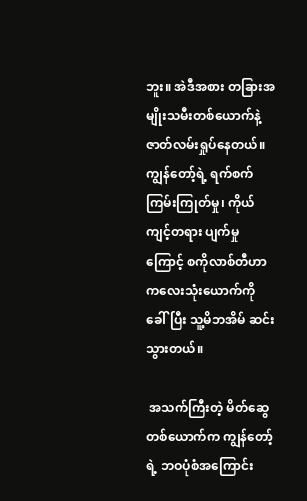ဘူး။ အဲဒီအစား တခြားအမျိုးသမီးတစ်ယောက်နဲ့ ဇာတ်လမ်းရှုပ်နေတယ်။ ကျွန်တော့်ရဲ့ ရက်စက်ကြမ်းကြုတ်မှု၊ ကိုယ်ကျင့်တရား ပျက်မှုကြောင့် စကိုလာစ်တီဟာ ကလေးသုံးယောက်ကို ခေါ်ပြီး သူ့မိဘအိမ် ဆင်းသွားတယ်။

 အသက်ကြီးတဲ့ မိတ်ဆွေတစ်ယောက်က ကျွန်တော့်ရဲ့ ဘဝပုံစံအကြောင်း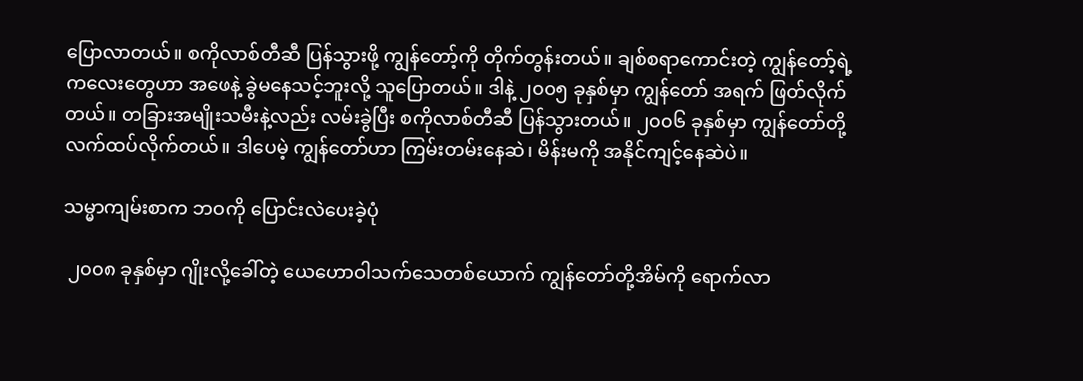ပြောလာတယ်။ စကိုလာစ်တီဆီ ပြန်သွားဖို့ ကျွန်တော့်ကို တိုက်တွန်းတယ်။ ချစ်စရာကောင်းတဲ့ ကျွန်တော့်ရဲ့ကလေးတွေဟာ အဖေနဲ့ ခွဲမနေသင့်ဘူးလို့ သူပြောတယ်။ ဒါနဲ့ ၂၀၀၅ ခုနှစ်မှာ ကျွန်တော် အရက် ဖြတ်လိုက်တယ်။ တခြားအမျိုးသမီးနဲ့လည်း လမ်းခွဲပြီး စကိုလာစ်တီဆီ ပြန်သွားတယ်။ ၂၀၀၆ ခုနှစ်မှာ ကျွန်တော်တို့ လက်ထပ်လိုက်တယ်။ ဒါပေမဲ့ ကျွန်တော်ဟာ ကြမ်းတမ်းနေဆဲ၊ မိန်းမကို အနိုင်ကျင့်နေဆဲပဲ။

သမ္မာကျမ်းစာက ဘဝကို ပြောင်းလဲပေးခဲ့ပုံ

 ၂၀၀၈ ခုနှစ်မှာ ဂျိုးလို့ခေါ်တဲ့ ယေဟောဝါသက်သေတစ်ယောက် ကျွန်တော်တို့အိမ်ကို ရောက်လာ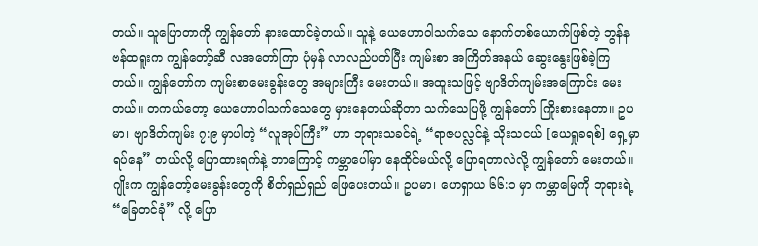တယ်။ သူပြောတာကို ကျွန်တော် နားထောင်ခဲ့တယ်။ သူနဲ့ ယေဟောဝါသက်သေ နောက်တစ်ယောက်ဖြစ်တဲ့ ဘွန်နဗန်ထရူးက ကျွန်တော့်ဆီ လအတော်ကြာ ပုံမှန် လာလည်ပတ်ပြီး ကျမ်းစာ အကြိတ်အနယ် ဆွေးနွေးဖြစ်ခဲ့ကြတယ်။ ကျွန်တော်က ကျမ်းစာမေးခွန်းတွေ အများကြီး မေးတယ်။ အထူးသဖြင့် ဗျာဒိတ်ကျမ်းအကြောင်း မေးတယ်။ တကယ်တော့ ယေဟောဝါသက်သေတွေ မှားနေတယ်ဆိုတာ သက်သေပြဖို့ ကျွန်တော် ကြိုးစားနေတာ။ ဥပမာ၊ ဗျာဒိတ်ကျမ်း ၇:၉ မှာပါတဲ့ “လူအုပ်ကြီး” ဟာ ဘုရားသခင်ရဲ့ “ရာဇပလ္လင်နဲ့ သိုးသငယ် [ယေရှုခရစ်] ရှေ့မှာ ရပ်နေ” တယ်လို့ ပြောထားရက်နဲ့ ဘာကြောင့် ကမ္ဘာပေါ်မှာ နေထိုင်မယ်လို့ ပြောရတာလဲလို့ ကျွန်တော် မေးတယ်။ ဂျိုးက ကျွန်တော့်မေးခွန်းတွေကို စိတ်ရှည်ရှည် ဖြေပေးတယ်။ ဥပမာ၊ ဟေရှာယ ၆၆:၁ မှာ ကမ္ဘာမြေကို ဘုရားရဲ့ “ခြေတင်ခုံ” လို့ ပြော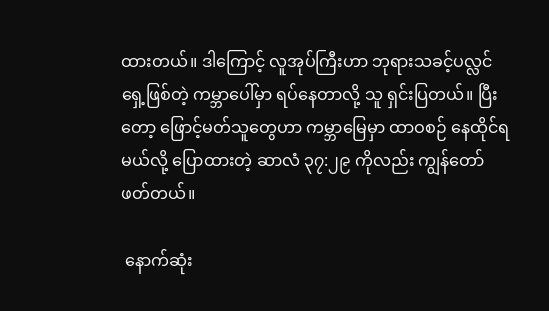ထားတယ်။ ဒါကြောင့် လူအုပ်ကြီးဟာ ဘုရားသခင့်ပလ္လင်ရှေ့ဖြစ်တဲ့ ကမ္ဘာပေါ်မှာ ရပ်နေတာလို့ သူ ရှင်းပြတယ်။ ပြီးတော့ ဖြောင့်မတ်သူတွေဟာ ကမ္ဘာမြေမှာ ထာဝစဉ် နေထိုင်ရမယ်လို့ ပြောထားတဲ့ ဆာလံ ၃၇:၂၉ ကိုလည်း ကျွန်တော် ဖတ်တယ်။

 နောက်ဆုံး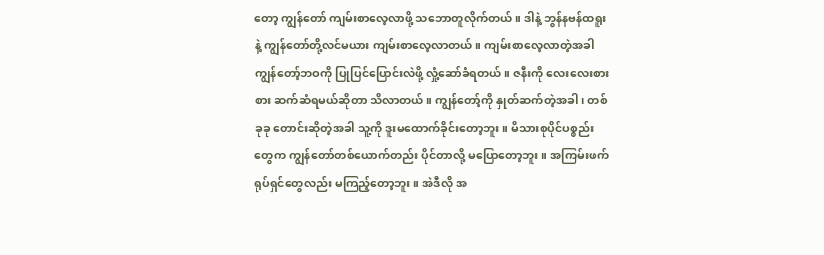တော့ ကျွန်တော် ကျမ်းစာလေ့လာဖို့ သဘောတူလိုက်တယ်။ ဒါနဲ့ ဘွန်နဗန်ထရူးနဲ့ ကျွန်တော်တို့လင်မယား ကျမ်းစာလေ့လာတယ်။ ကျမ်းစာလေ့လာတဲ့အခါ ကျွန်တော့်ဘဝကို ပြုပြင်ပြောင်းလဲဖို့ လှုံ့ဆော်ခံရတယ်။ ဇနီးကို လေးလေးစားစား ဆက်ဆံရမယ်ဆိုတာ သိလာတယ်။ ကျွန်တော့်ကို နှုတ်ဆက်တဲ့အခါ၊ တစ်ခုခု တောင်းဆိုတဲ့အခါ သူ့ကို ဒူးမထောက်ခိုင်းတော့ဘူး။ မိသားစုပိုင်ပစ္စည်းတွေက ကျွန်တော်တစ်ယောက်တည်း ပိုင်တာလို့ မပြောတော့ဘူး။ အကြမ်းဖက်ရုပ်ရှင်တွေလည်း မကြည့်တော့ဘူး။ အဲဒီလို အ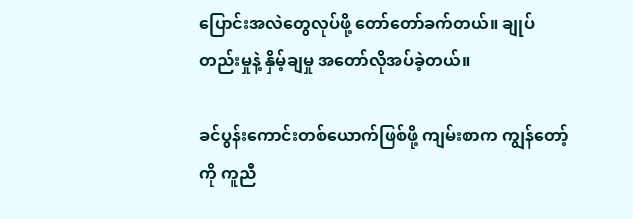ပြောင်းအလဲတွေလုပ်ဖို့ တော်တော်ခက်တယ်။ ချုပ်တည်းမှုနဲ့ နှိမ့်ချမှု အတော်လိုအပ်ခဲ့တယ်။

ခင်ပွန်းကောင်းတစ်ယောက်ဖြစ်ဖို့ ကျမ်းစာက ကျွန်တော့်ကို ကူညီ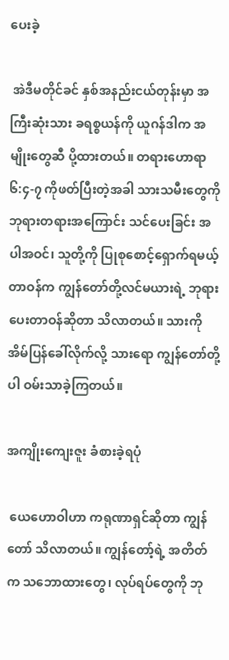ပေးခဲ့

 အဲဒီမတိုင်ခင် နှစ်အနည်းငယ်တုန်းမှာ အကြီးဆုံးသား ခရစ္စယန်ကို ယူဂန်ဒါက အမျိုးတွေဆီ ပို့ထားတယ်။ တရားဟောရာ ၆:၄-၇ ကိုဖတ်ပြီးတဲ့အခါ သားသမီးတွေကို ဘုရားတရားအကြောင်း သင်ပေးခြင်း အပါအဝင်၊ သူတို့ကို ပြုစုစောင့်ရှောက်ရမယ့်တာဝန်က ကျွန်တော်တို့လင်မယားရဲ့ ဘုရားပေးတာဝန်ဆိုတာ သိလာတယ်။ သားကို အိမ်ပြန်ခေါ်လိုက်လို့ သားရော ကျွန်တော်တို့ပါ ဝမ်းသာခဲ့ကြတယ်။

အကျိုးကျေးဇူး ခံစားခဲ့ရပုံ

 ယေဟောဝါဟာ ကရုဏာရှင်ဆိုတာ ကျွန်တော် သိလာတယ်။ ကျွန်တော့်ရဲ့ အတိတ်က သဘောထားတွေ၊ လုပ်ရပ်တွေကို ဘု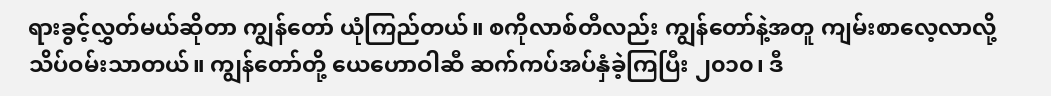ရားခွင့်လွှတ်မယ်ဆိုတာ ကျွန်တော် ယုံကြည်တယ်။ စကိုလာစ်တီလည်း ကျွန်တော်နဲ့အတူ ကျမ်းစာလေ့လာလို့ သိပ်ဝမ်းသာတယ်။ ကျွန်တော်တို့ ယေဟောဝါဆီ ဆက်ကပ်အပ်နှံခဲ့ကြပြီး ၂၀၁၀၊ ဒီ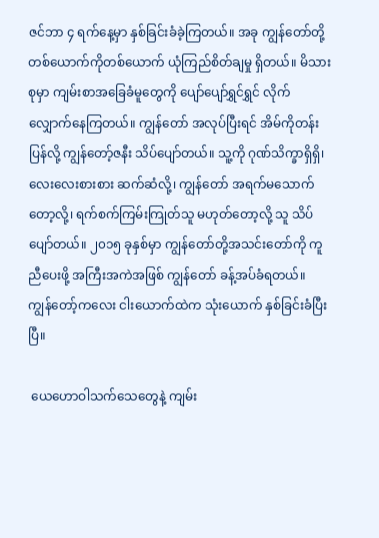ဇင်ဘာ ၄ ရက်နေ့မှာ နှစ်ခြင်းခံခဲ့ကြတယ်။ အခု ကျွန်တော်တို့ တစ်ယောက်ကိုတစ်ယောက် ယုံကြည်စိတ်ချမှု ရှိတယ်။ မိသားစုမှာ ကျမ်းစာအခြေခံမူတွေကို ပျော်ပျော်ရွှင်ရွှင် လိုက်လျှောက်နေကြတယ်။ ကျွန်တော် အလုပ်ပြီးရင် အိမ်ကိုတန်းပြန်လို့ ကျွန်တော့်ဇနီး သိပ်ပျော်တယ်။ သူ့ကို ဂုဏ်သိက္ခာရှိရှိ၊ လေးလေးစားစား ဆက်ဆံလို့၊ ကျွန်တော် အရက်မသောက်တော့လို့၊ ရက်စက်ကြမ်းကြုတ်သူ မဟုတ်တော့လို့ သူ သိပ်ပျော်တယ်။ ၂၀၁၅ ခုနှစ်မှာ ကျွန်တော်တို့အသင်းတော်ကို ကူညီပေးဖို့ အကြီးအကဲအဖြစ် ကျွန်တော် ခန့်အပ်ခံရတယ်။ ကျွန်တော့်ကလေး ငါးယောက်ထဲက သုံးယောက် နှစ်ခြင်းခံပြီးပြီ။

 ယေဟောဝါသက်သေတွေနဲ့ ကျမ်း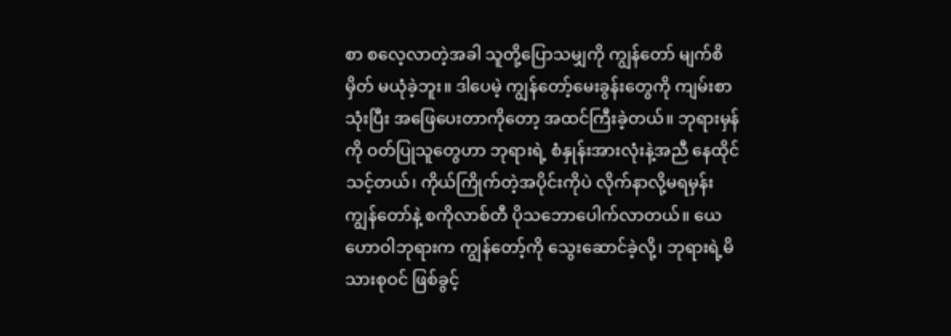စာ စလေ့လာတဲ့အခါ သူတို့ပြောသမျှကို ကျွန်တော် မျက်စိမှိတ် မယုံခဲ့ဘူး။ ဒါပေမဲ့ ကျွန်တော့်မေးခွန်းတွေကို ကျမ်းစာသုံးပြီး အဖြေပေးတာကိုတော့ အထင်ကြီးခဲ့တယ်။ ဘုရားမှန်ကို ဝတ်ပြုသူတွေဟာ ဘုရားရဲ့ စံနှုန်းအားလုံးနဲ့အညီ နေထိုင်သင့်တယ်၊ ကိုယ်ကြိုက်တဲ့အပိုင်းကိုပဲ လိုက်နာလို့မရမှန်း ကျွန်တော်နဲ့ စကိုလာစ်တီ ပိုသဘောပေါက်လာတယ်။ ယေဟောဝါဘုရားက ကျွန်တော့်ကို သွေးဆောင်ခဲ့လို့၊ ဘုရားရဲ့မိသားစုဝင် ဖြစ်ခွင့်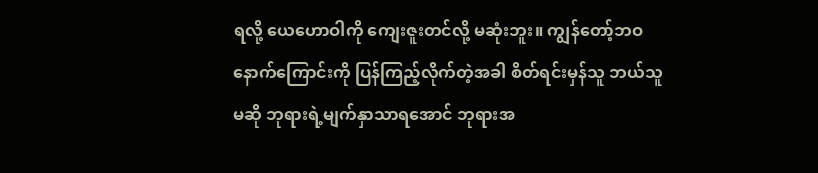ရလို့ ယေဟောဝါကို ကျေးဇူးတင်လို့ မဆုံးဘူး။ ကျွန်တော့်ဘဝနောက်ကြောင်းကို ပြန်ကြည့်လိုက်တဲ့အခါ စိတ်ရင်းမှန်သူ ဘယ်သူမဆို ဘုရားရဲ့မျက်နှာသာရအောင် ဘုရားအ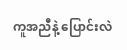ကူအညီနဲ့ ပြောင်းလဲ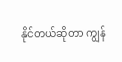နိုင်တယ်ဆိုတာ ကျွန်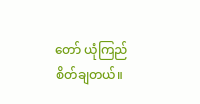တော် ယုံကြည်စိတ်ချတယ်။